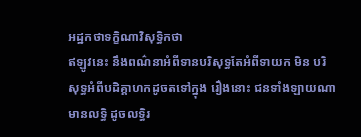អដ្ឋកថាទក្ខិណាវិសុទ្ធិកថា
ឥឡូវនេះ នឹងពណ៌នាអំពីទានបរិសុទ្ធតែអំពីទាយក មិន បរិសុទ្ធអំពីបដិគ្គាហកដូចតទៅក្នុង រឿងនោះ ជនទាំងឡាយណា មានលទ្ធិ ដូចលទ្ធិរ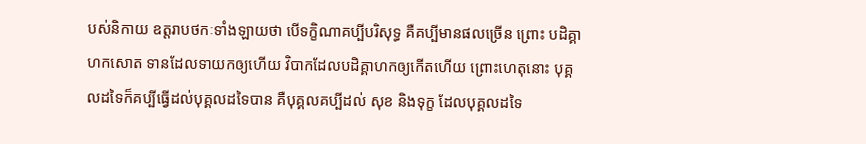បស់និកាយ ឧត្តរាបថកៈទាំងឡាយថា បើទក្ខិណាគប្បីបរិសុទ្ធ គឺគប្បីមានផលច្រើន ព្រោះ បដិគ្គាហកសោត ទានដែលទាយកឲ្យហើយ វិបាកដែលបដិគ្គាហកឲ្យកើតហើយ ព្រោះហេតុនោះ បុគ្គលដទៃក៏គប្បីធ្វើដល់បុគ្គលដទៃបាន គឺបុគ្គលគប្បីដល់ សុខ និងទុក្ខ ដែលបុគ្គលដទៃ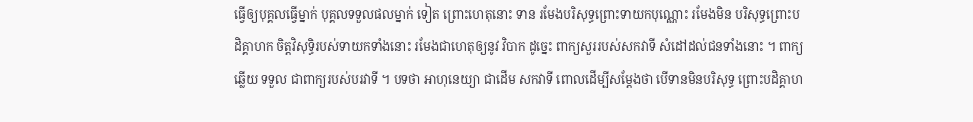ធ្វើឲ្យបុគ្គលធ្វើម្នាក់ បុគ្គលទទួលផលម្នាក់ ទៀត ព្រោះហេតុនោះ ទាន រមែងបរិសុទ្ធព្រោះទាយកបុណ្ណោះ រមែងមិន បរិសុទ្ធព្រោះបដិគ្គាហក ចិត្តវិសុទ្ធិរបស់ទាយកទាំងនោះ រមែងជាហេតុឲ្យនូវ វិបាក ដូច្នេះ ពាក្យសួររបស់សកវាទី សំដៅដល់ជនទាំងនោះ ។ ពាក្យឆ្លើយ ទទួល ជាពាក្យរបស់បរវាទី ។ បទថា អាហុនេយ្យា ជាដើម សកវាទី ពោលដើម្បីសម្តែងថា បើទានមិនបរិសុទ្ធ ព្រោះបដិគ្គាហ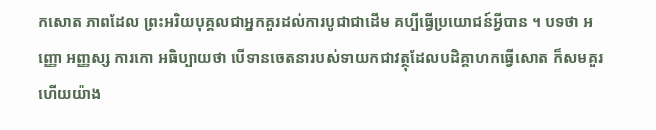កសោត ភាពដែល ព្រះអរិយបុគ្គលជាអ្នកគួរដល់ការបូជាជាដើម គប្បីធ្វើប្រយោជន៍អ្វីបាន ។ បទថា អញ្ញោ អញ្ញស្ស ការកោ អធិប្បាយថា បើទានចេតនារបស់ទាយកជាវត្ថុដែលបដិគ្គាហកធ្វើសោត ក៏សមគួរហើយយ៉ាង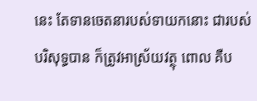នេះ តែទានចេតនារបស់ទាយកនោះ ជារបស់បរិសុទ្ធបាន ក៏ត្រូវអាស្រ័យវត្ថុ ពោល គឺប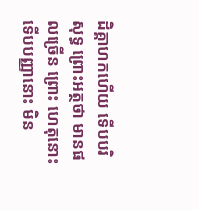ដិគ្គាហកហើយ ទើបបរិសុទ្ធ ព្រោះអត្ថថា មានផលច្រើន ព្រោះ ហេតុនោះ ទើបបញ្ញានោះ មិន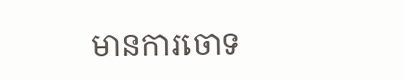មានការចោទ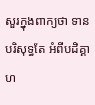សួរក្នុងពាក្យថា ទានបរិសុទ្ធតែ អំពីបដិគ្គាហ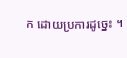ក ដោយប្រការដូច្នេះ ។